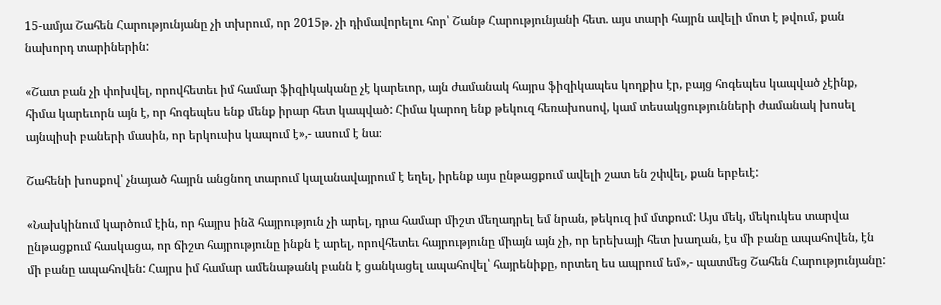15-ամյա Շահեն Հարությունյանը չի տխրում, որ 2015թ. չի դիմավորելու հոր՝ Շանթ Հարությունյանի հետ. այս տարի հայրն ավելի մոտ է թվում, քան նախորդ տարիներին:

«Շատ բան չի փոխվել, որովհետեւ իմ համար ֆիզիկականը չէ կարեւոր, այն ժամանակ հայրս ֆիզիկապես կողքիս էր, բայց հոգեպես կապված չէինք, հիմա կարեւորն այն է, որ հոգեպես ենք մենք իրար հետ կապված: Հիմա կարող ենք թեկուզ հեռախոսով, կամ տեսակցությունների ժամանակ խոսել այնպիսի բաների մասին, որ երկուսիս կապում է»,- ասում է նա։

Շահենի խոսքով՝ չնայած հայրն անցնող տարում կալանավայրում է եղել, իրենք այս ընթացքում ավելի շատ են շփվել, քան երբեւէ:

«Նախկինում կարծում էին, որ հայրս ինձ հայրություն չի արել, դրա համար միշտ մեղադրել եմ նրան, թեկուզ իմ մտքում: Այս մեկ, մեկուկես տարվա ընթացքում հասկացա, որ ճիշտ հայրությունը ինքն է արել, որովհետեւ հայրությունը միայն այն չի, որ երեխայի հետ խաղան, էս մի բանը ապահովեն, էն մի բանը ապահովեն: Հայրս իմ համար ամենաթանկ բանն է ցանկացել ապահովել՝ հայրենիքը, որտեղ ես ապրում եմ»,- պատմեց Շահեն Հարությունյանը: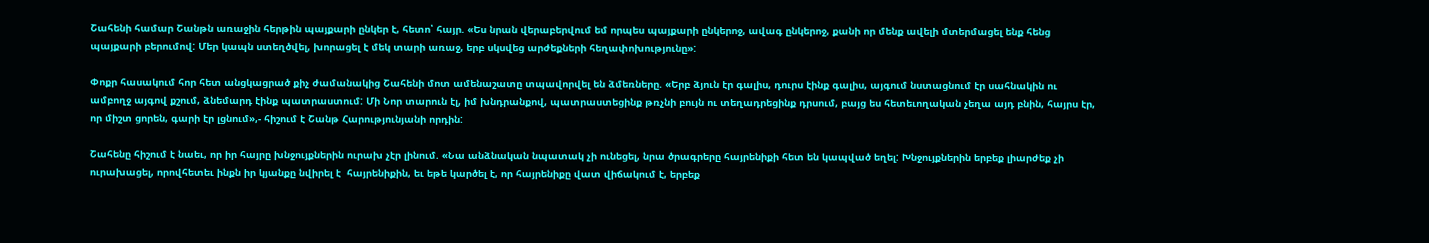Շահենի համար Շանթն առաջին հերթին պայքարի ընկեր է, հետո՝ հայր. «Ես նրան վերաբերվում եմ որպես պայքարի ընկերոջ, ավագ ընկերոջ, քանի որ մենք ավելի մտերմացել ենք հենց պայքարի բերումով: Մեր կապն ստեղծվել, խորացել է մեկ տարի առաջ, երբ սկսվեց արժեքների հեղափոխությունը»:

Փոքր հասակում հոր հետ անցկացրած քիչ ժամանակից Շահենի մոտ ամենաշատը տպավորվել են ձմեռները. «Երբ ձյուն էր գալիս, դուրս էինք գալիս, այգում նստացնում էր սահնակին ու ամբողջ այգով քշում, ձնեմարդ էինք պատրաստում: Մի Նոր տարուն էլ, իմ խնդրանքով, պատրաստեցինք թռչնի բույն ու տեղադրեցինք դրսում, բայց ես հետեւողական չեղա այդ բնին, հայրս էր, որ միշտ ցորեն, գարի էր լցնում»,- հիշում է Շանթ Հարությունյանի որդին:

Շահենը հիշում է նաեւ, որ իր հայրը խնջույքներին ուրախ չէր լինում. «Նա անձնական նպատակ չի ունեցել, նրա ծրագրերը հայրենիքի հետ են կապված եղել: Խնջույքներին երբեք լիարժեք չի ուրախացել, որովհետեւ ինքն իր կյանքը նվիրել է  հայրենիքին, եւ եթե կարծել է, որ հայրենիքը վատ վիճակում է, երբեք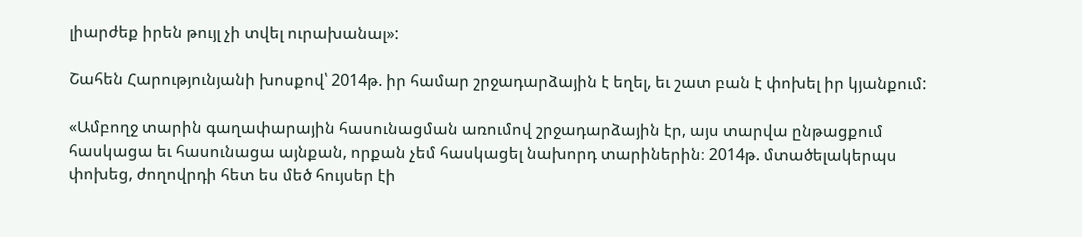լիարժեք իրեն թույլ չի տվել ուրախանալ»:

Շահեն Հարությունյանի խոսքով՝ 2014թ. իր համար շրջադարձային է եղել, եւ շատ բան է փոխել իր կյանքում:

«Ամբողջ տարին գաղափարային հասունացման առումով շրջադարձային էր, այս տարվա ընթացքում հասկացա եւ հասունացա այնքան, որքան չեմ հասկացել նախորդ տարիներին։ 2014թ. մտածելակերպս փոխեց, ժողովրդի հետ ես մեծ հույսեր էի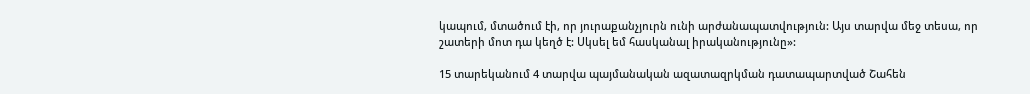կապում, մտածում էի, որ յուրաքանչյուրն ունի արժանապատվություն: Այս տարվա մեջ տեսա, որ շատերի մոտ դա կեղծ է: Սկսել եմ հասկանալ իրականությունը»:

15 տարեկանում 4 տարվա պայմանական ազատազրկման դատապարտված Շահեն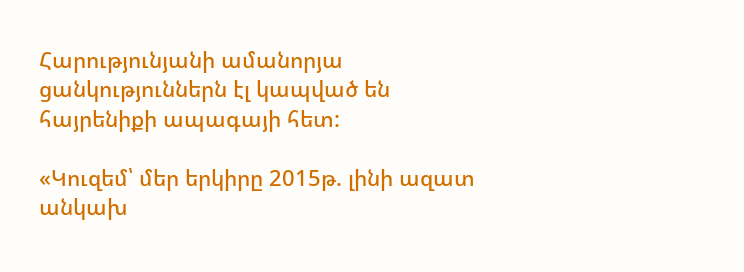Հարությունյանի ամանորյա ցանկություններն էլ կապված են հայրենիքի ապագայի հետ:

«Կուզեմ՝ մեր երկիրը 2015թ. լինի ազատ անկախ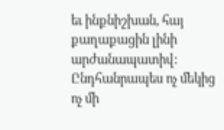եւ ինքնիշխան, հայ քաղաքացին լինի  արժանապատիվ: Ընդհանրապես ոչ մեկից ոչ մի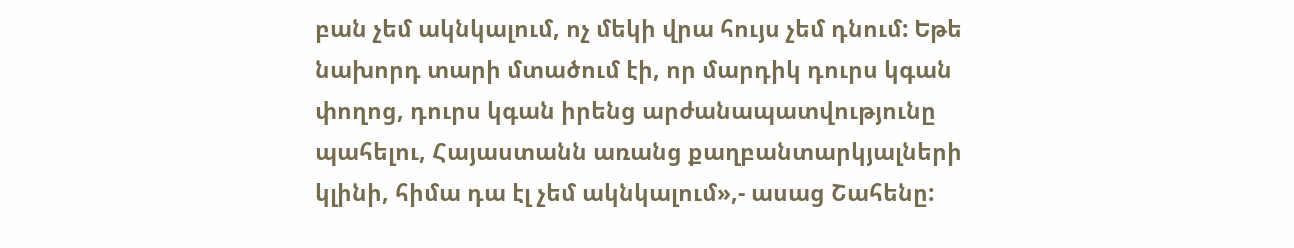բան չեմ ակնկալում, ոչ մեկի վրա հույս չեմ դնում: Եթե նախորդ տարի մտածում էի, որ մարդիկ դուրս կգան փողոց, դուրս կգան իրենց արժանապատվությունը պահելու, Հայաստանն առանց քաղբանտարկյալների կլինի, հիմա դա էլ չեմ ակնկալում»,- ասաց Շահենը: